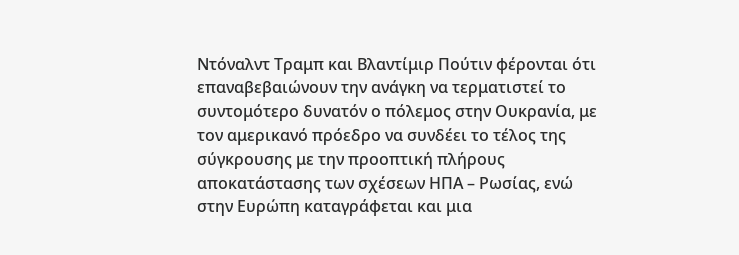Ντόναλντ Τραμπ και Βλαντίμιρ Πούτιν φέρονται ότι επαναβεβαιώνουν την ανάγκη να τερματιστεί το συντομότερο δυνατόν ο πόλεμος στην Ουκρανία, με τον αμερικανό πρόεδρο να συνδέει το τέλος της σύγκρουσης με την προοπτική πλήρους αποκατάστασης των σχέσεων ΗΠΑ – Ρωσίας, ενώ στην Ευρώπη καταγράφεται και μια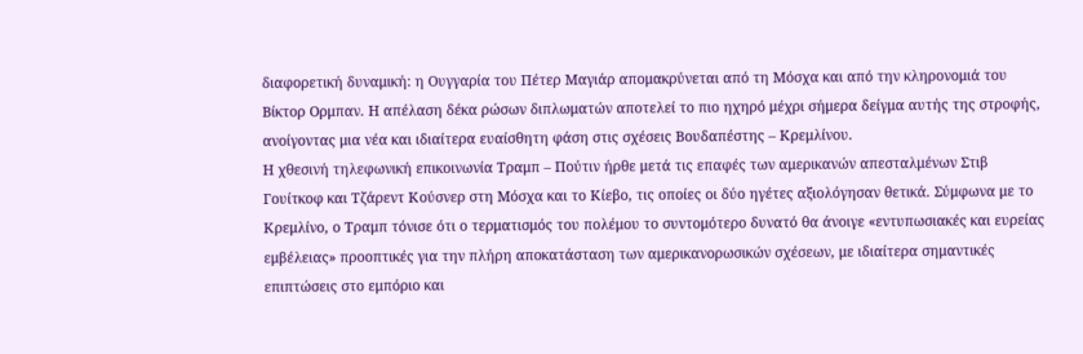διαφορετική δυναμική: η Ουγγαρία του Πέτερ Μαγιάρ απομακρύνεται από τη Μόσχα και από την κληρονομιά του Βίκτορ Ορμπαν. Η απέλαση δέκα ρώσων διπλωματών αποτελεί το πιο ηχηρό μέχρι σήμερα δείγμα αυτής της στροφής, ανοίγοντας μια νέα και ιδιαίτερα ευαίσθητη φάση στις σχέσεις Βουδαπέστης – Κρεμλίνου.
Η χθεσινή τηλεφωνική επικοινωνία Τραμπ – Πούτιν ήρθε μετά τις επαφές των αμερικανών απεσταλμένων Στιβ Γουίτκοφ και Τζάρεντ Κούσνερ στη Μόσχα και το Κίεβο, τις οποίες οι δύο ηγέτες αξιολόγησαν θετικά. Σύμφωνα με το Κρεμλίνο, ο Τραμπ τόνισε ότι ο τερματισμός του πολέμου το συντομότερο δυνατό θα άνοιγε «εντυπωσιακές και ευρείας εμβέλειας» προοπτικές για την πλήρη αποκατάσταση των αμερικανορωσικών σχέσεων, με ιδιαίτερα σημαντικές επιπτώσεις στο εμπόριο και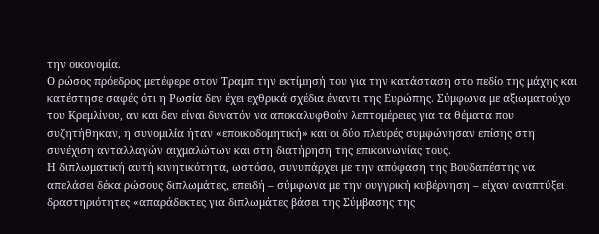την οικονομία.
Ο ρώσος πρόεδρος μετέφερε στον Τραμπ την εκτίμησή του για την κατάσταση στο πεδίο της μάχης και κατέστησε σαφές ότι η Ρωσία δεν έχει εχθρικά σχέδια έναντι της Ευρώπης. Σύμφωνα με αξιωματούχο του Κρεμλίνου, αν και δεν είναι δυνατόν να αποκαλυφθούν λεπτομέρειες για τα θέματα που συζητήθηκαν, η συνομιλία ήταν «εποικοδομητική» και οι δύο πλευρές συμφώνησαν επίσης στη συνέχιση ανταλλαγών αιχμαλώτων και στη διατήρηση της επικοινωνίας τους.
Η διπλωματική αυτή κινητικότητα, ωστόσο, συνυπάρχει με την απόφαση της Βουδαπέστης να απελάσει δέκα ρώσους διπλωμάτες, επειδή – σύμφωνα με την ουγγρική κυβέρνηση – είχαν αναπτύξει δραστηριότητες «απαράδεκτες για διπλωμάτες βάσει της Σύμβασης της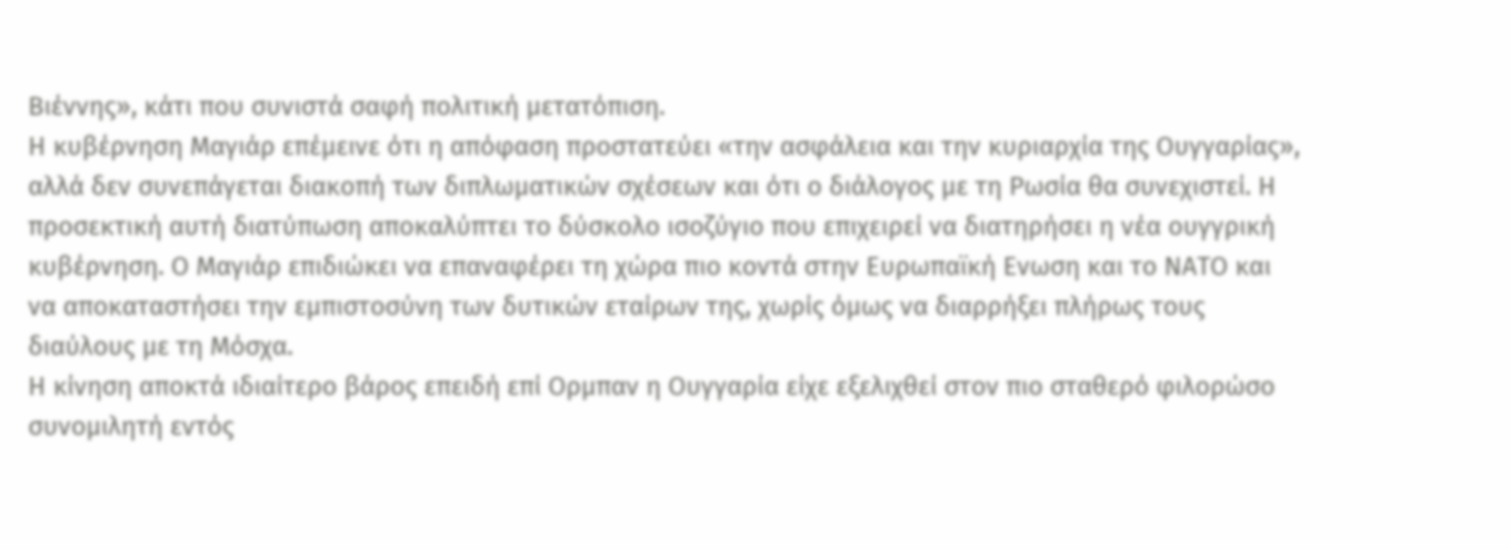Βιέννης», κάτι που συνιστά σαφή πολιτική μετατόπιση.
Η κυβέρνηση Μαγιάρ επέμεινε ότι η απόφαση προστατεύει «την ασφάλεια και την κυριαρχία της Ουγγαρίας», αλλά δεν συνεπάγεται διακοπή των διπλωματικών σχέσεων και ότι ο διάλογος με τη Ρωσία θα συνεχιστεί. Η προσεκτική αυτή διατύπωση αποκαλύπτει το δύσκολο ισοζύγιο που επιχειρεί να διατηρήσει η νέα ουγγρική κυβέρνηση. Ο Μαγιάρ επιδιώκει να επαναφέρει τη χώρα πιο κοντά στην Ευρωπαϊκή Ενωση και το ΝΑΤΟ και να αποκαταστήσει την εμπιστοσύνη των δυτικών εταίρων της, χωρίς όμως να διαρρήξει πλήρως τους διαύλους με τη Μόσχα.
Η κίνηση αποκτά ιδιαίτερο βάρος επειδή επί Ορμπαν η Ουγγαρία είχε εξελιχθεί στον πιο σταθερό φιλορώσο συνομιλητή εντός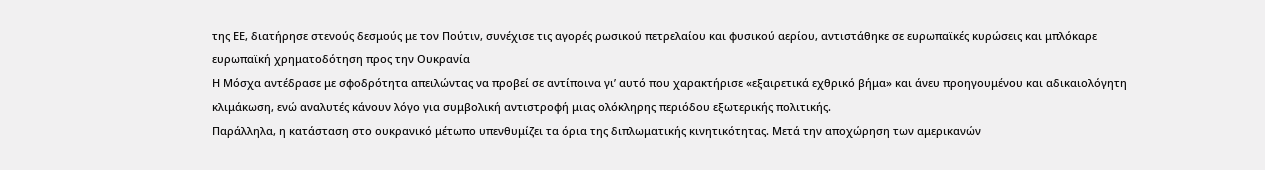της ΕΕ, διατήρησε στενούς δεσμούς με τον Πούτιν, συνέχισε τις αγορές ρωσικού πετρελαίου και φυσικού αερίου, αντιστάθηκε σε ευρωπαϊκές κυρώσεις και μπλόκαρε ευρωπαϊκή χρηματοδότηση προς την Ουκρανία
Η Μόσχα αντέδρασε με σφοδρότητα απειλώντας να προβεί σε αντίποινα γι’ αυτό που χαρακτήρισε «εξαιρετικά εχθρικό βήμα» και άνευ προηγουμένου και αδικαιολόγητη κλιμάκωση, ενώ αναλυτές κάνουν λόγο για συμβολική αντιστροφή μιας ολόκληρης περιόδου εξωτερικής πολιτικής.
Παράλληλα, η κατάσταση στο ουκρανικό μέτωπο υπενθυμίζει τα όρια της διπλωματικής κινητικότητας. Μετά την αποχώρηση των αμερικανών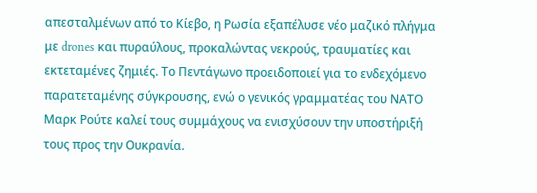απεσταλμένων από το Κίεβο, η Ρωσία εξαπέλυσε νέο μαζικό πλήγμα με drones και πυραύλους, προκαλώντας νεκρούς, τραυματίες και εκτεταμένες ζημιές. Το Πεντάγωνο προειδοποιεί για το ενδεχόμενο παρατεταμένης σύγκρουσης, ενώ ο γενικός γραμματέας του ΝΑΤΟ Μαρκ Ρούτε καλεί τους συμμάχους να ενισχύσουν την υποστήριξή τους προς την Ουκρανία.